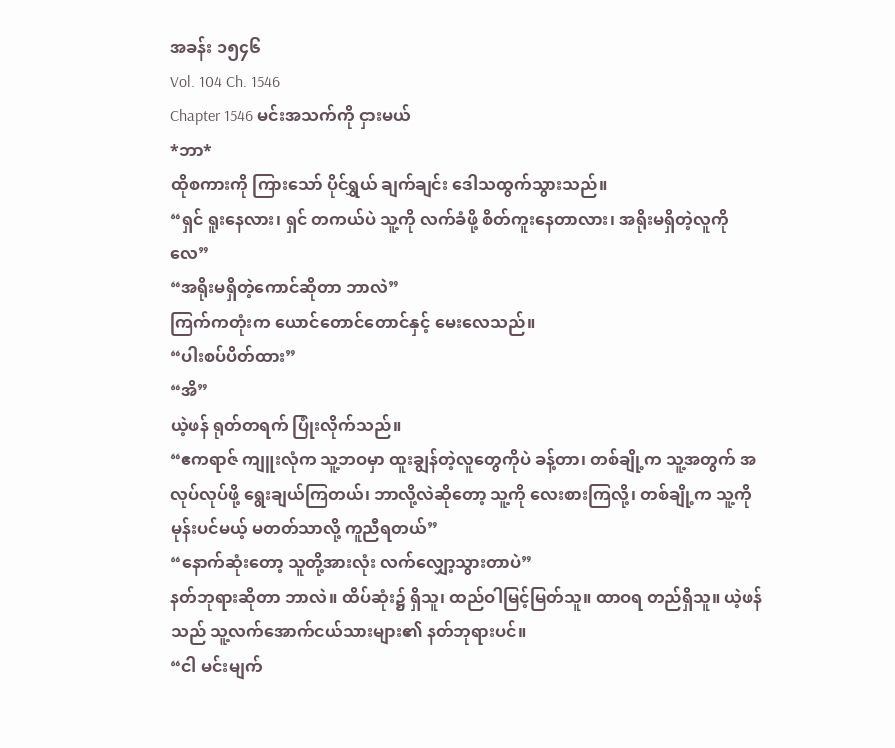အခန်း ၁၅၄၆
Vol. 104 Ch. 1546
Chapter 1546 မင်းအသက်ကို ငှားမယ်
*ဘာ*
ထိုစကားကို ကြားသော် ပိုင်ရွှယ် ချက်ချင်း ဒေါသထွက်သွားသည်။
“ရှင် ရူးနေလား၊ ရှင် တကယ်ပဲ သူ့ကို လက်ခံဖို့ စိတ်ကူးနေတာလား၊ အရိုးမရှိတဲ့လူကိုလေ”
“အရိုးမရှိတဲ့ကောင်ဆိုတာ ဘာလဲ”
ကြက်ကတုံးက ယောင်တောင်တောင်နှင့် မေးလေသည်။
“ပါးစပ်ပိတ်ထား”
“အိ”
ယဲ့ဖန် ရုတ်တရက် ပြုံးလိုက်သည်။
“ဧကရာဇ် ကျူးလုံက သူ့ဘဝမှာ ထူးချွန်တဲ့လူတွေကိုပဲ ခန့်တာ၊ တစ်ချို့က သူ့အတွက် အလုပ်လုပ်ဖို့ ရွေးချယ်ကြတယ်၊ ဘာလို့လဲဆိုတော့ သူ့ကို လေးစားကြလို့၊ တစ်ချို့က သူ့ကို မုန်းပင်မယ့် မတတ်သာလို့ ကူညီရတယ်”
“နောက်ဆုံးတော့ သူတို့အားလုံး လက်လျှော့သွားတာပဲ”
နတ်ဘုရားဆိုတာ ဘာလဲ။ ထိပ်ဆုံး၌ ရှိသူ၊ ထည်ဝါမြင့်မြတ်သူ။ ထာဝရ တည်ရှိသူ။ ယဲ့ဖန်သည် သူ့လက်အောက်ငယ်သားများ၏ နတ်ဘုရားပင်။
“ငါ မင်းမျက်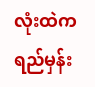လုံးထဲက ရည်မှန်း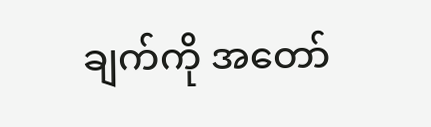ချက်ကို အတော်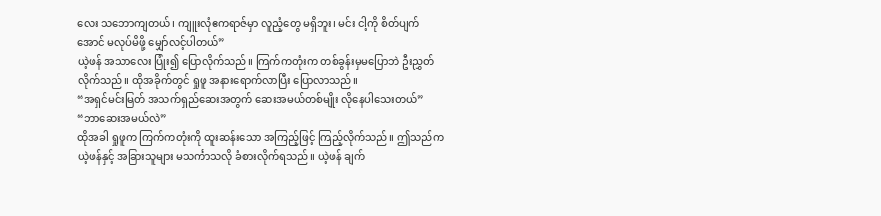လေး သဘောကျတယ်၊ ကျူးလုံဧကရာဇ်မှာ လူညံ့တွေ မရှိဘူး၊ မင်း ငါ့ကို စိတ်ပျက်အောင် မလုပ်မိဖို့ မျှော်လင့်ပါတယ်”
ယဲ့ဖန် အသာလေး ပြုံး၍ ပြောလိုက်သည်။ ကြက်ကတုံးက တစ်ခွန်းမှမပြောဘဲ ဦးညွှတ်လိုက်သည်။ ထိုအခိုက်တွင် ရှုဖူ အနားရောက်လာပြီး ပြောလာသည်။
“အရှင်မင်းမြတ် အသက်ရှည်ဆေးအတွက် ဆေးအမယ်တစ်မျိုး လိုနေပါသေးတယ်”
“ဘာဆေးအမယ်လဲ”
ထိုအခါ ရှုဖူက ကြက်ကတုံးကို ထူးဆန်းသော အကြည့်ဖြင့် ကြည့်လိုက်သည်။ ဤသည်က ယဲ့ဖန်နှင့် အခြားသူများ မသင်္ကာသလို ခံစားလိုက်ရသည်။ ယဲ့ဖန် ချက်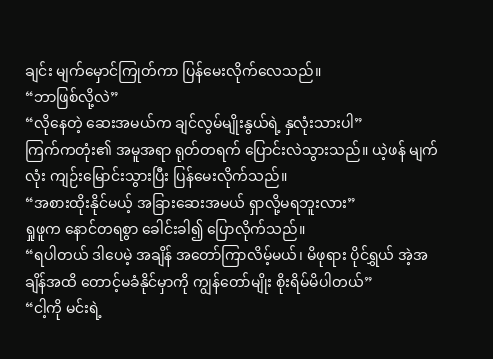ချင်း မျက်မှောင်ကြုတ်ကာ ပြန်မေးလိုက်လေသည်။
“ဘာဖြစ်လို့လဲ”
“လိုနေတဲ့ ဆေးအမယ်က ချင်လွမ်မျိုးနွယ်ရဲ့ နှလုံးသားပါ”
ကြက်ကတုံး၏ အမူအရာ ရုတ်တရက် ပြောင်းလဲသွားသည်။ ယဲ့ဖန် မျက်လုံး ကျဉ်းမြောင်းသွားပြီး ပြန်မေးလိုက်သည်။
“အစားထိုးနိုင်မယ့် အခြားဆေးအမယ် ရှာလို့မရဘူးလား”
ရှုဖူက နောင်တရစွာ ခေါင်းခါ၍ ပြောလိုက်သည်။
“ရပါတယ် ဒါပေမဲ့ အချိန် အတော်ကြာလိမ့်မယ်၊ မိဖုရား ပိုင်ရွှယ် အဲ့အချိန်အထိ တောင့်မခံနိုင်မှာကို ကျွန်တော်မျိုး စိုးရိမ်မိပါတယ်”
“ငါ့ကို မင်းရဲ့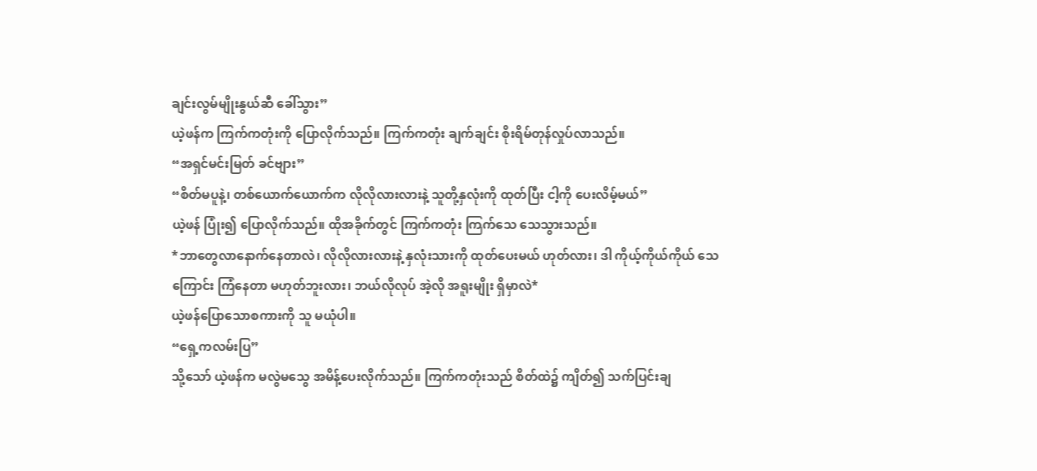ချင်းလွမ်မျိုးနွယ်ဆီ ခေါ်သွား”
ယဲ့ဖန်က ကြက်ကတုံးကို ပြောလိုက်သည်။ ကြက်ကတုံး ချက်ချင်း စိုးရိမ်တုန်လှုပ်လာသည်။
“အရှင်မင်းမြတ် ခင်ဗျား”
“စိတ်မပူနဲ့၊ တစ်ယောက်ယောက်က လိုလိုလားလားနဲ့ သူတို့နှလုံးကို ထုတ်ပြီး ငါ့ကို ပေးလိမ့်မယ်”
ယဲ့ဖန် ပြုံး၍ ပြောလိုက်သည်။ ထိုအခိုက်တွင် ကြက်ကတုံး ကြက်သေ သေသွားသည်။
*ဘာတွေလာနောက်နေတာလဲ၊ လိုလိုလားလားနဲ့ နှလုံးသားကို ထုတ်ပေးမယ် ဟုတ်လား၊ ဒါ ကိုယ့်ကိုယ်ကိုယ် သေကြောင်း ကြံနေတာ မဟုတ်ဘူးလား၊ ဘယ်လိုလုပ် အဲ့လို အရူးမျိုး ရှိမှာလဲ*
ယဲ့ဖန်ပြောသောစကားကို သူ မယုံပါ။
“ရှေ့ကလမ်းပြ”
သို့သော် ယဲ့ဖန်က မလွဲမသွေ အမိန့်ပေးလိုက်သည်။ ကြက်ကတုံးသည် စိတ်ထဲ၌ ကျိတ်၍ သက်ပြင်းချ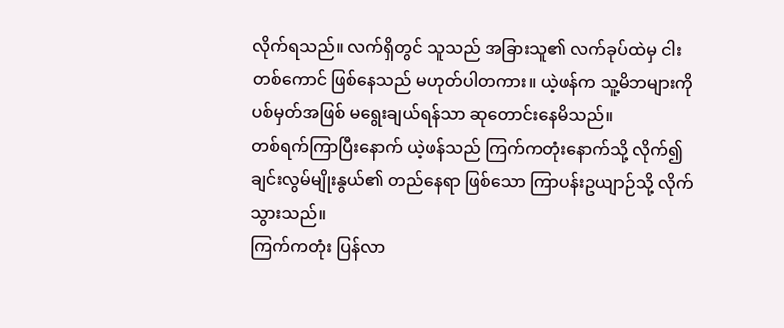လိုက်ရသည်။ လက်ရှိတွင် သူသည် အခြားသူ၏ လက်ခုပ်ထဲမှ ငါးတစ်ကောင် ဖြစ်နေသည် မဟုတ်ပါတကား။ ယဲ့ဖန်က သူ့မိဘများကို ပစ်မှတ်အဖြစ် မရွေးချယ်ရန်သာ ဆုတောင်းနေမိသည်။
တစ်ရက်ကြာပြီးနောက် ယဲ့ဖန်သည် ကြက်ကတုံးနောက်သို့ လိုက်၍ ချင်းလွမ်မျိုးနွယ်၏ တည်နေရာ ဖြစ်သော ကြာပန်းဥယျာဉ်သို့ လိုက်သွားသည်။
ကြက်ကတုံး ပြန်လာ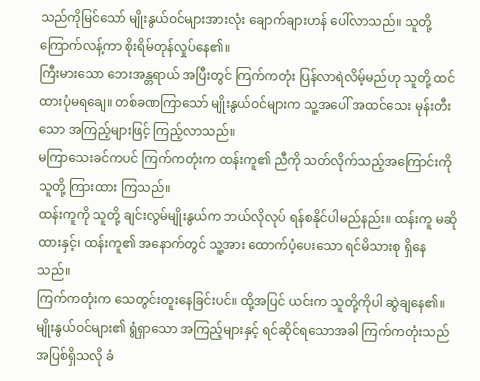သည်ကိုမြင်သော် မျိုးနွယ်ဝင်များအားလုံး ချောက်ချားဟန် ပေါ်လာသည်။ သူတို့ ကြောက်လန့်ကာ စိုးရိမ်တုန်လှုပ်နေ၏။
ကြီးမားသော ဘေးအန္တရာယ် အပြီးတွင် ကြက်ကတုံး ပြန်လာရဲလိမ့်မည်ဟု သူတို့ ထင်ထားပုံမရချေ။ တစ်ခဏကြာသော် မျိုးနွယ်ဝင်များက သူ့အပေါ် အထင်သေး မုန်းတီးသော အကြည့်များဖြင့် ကြည့်လာသည်။
မကြာသေးခင်ကပင် ကြက်ကတုံးက ထန်းကူ၏ ညီကို သတ်လိုက်သည့်အကြောင်းကို သူတို့ ကြားထား ကြသည်။
ထန်းကူကို သူတို့ ချင်းလွမ်မျိုးနွယ်က ဘယ်လိုလုပ် ရန်စနိုင်ပါမည်နည်း။ ထန်းကူ မဆိုထားနှင့်၊ ထန်းကူ၏ အနောက်တွင် သူ့အား ထောက်ပံ့ပေးသော ရင်မိသားစု ရှိနေသည်။
ကြက်ကတုံးက သေတွင်းတူးနေခြင်းပင်။ ထို့အပြင် ယင်းက သူတို့ကိုပါ ဆွဲချနေ၏။
မျိုးနွယ်ဝင်များ၏ ရွံရှာသော အကြည့်များနှင့် ရင်ဆိုင်ရသောအခါ ကြက်ကတုံးသည် အပြစ်ရှိသလို ခံ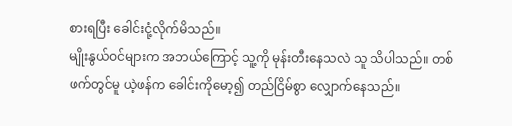စားရပြီး ခေါင်းငုံ့လိုက်မိသည်။
မျိုးနွယ်ဝင်များက အဘယ်ကြောင့် သူ့ကို မုန်းတီးနေသလဲ သူ သိပါသည်။ တစ်ဖက်တွင်မူ ယဲ့ဖန်က ခေါင်းကိုမော့၍ တည်ငြိမ်စွာ လျှောက်နေသည်။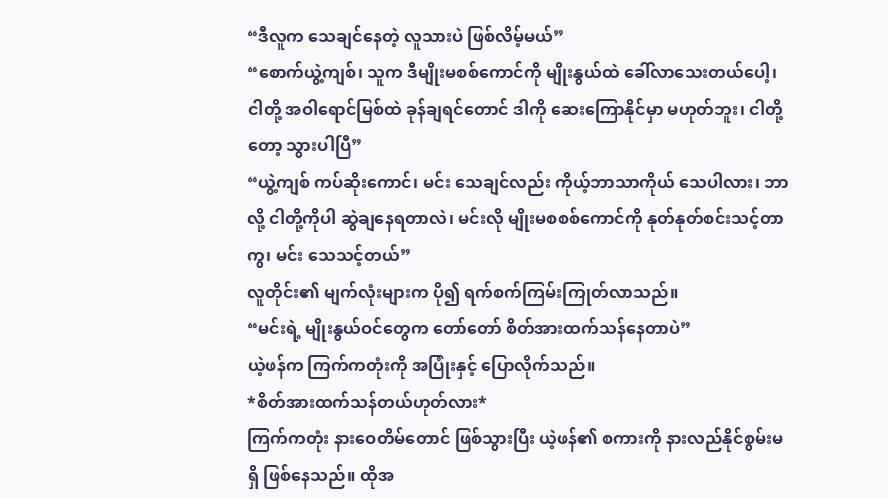“ဒီလူက သေချင်နေတဲ့ လူသားပဲ ဖြစ်လိမ့်မယ်”
“စောက်ယွဲ့ကျစ်၊ သူက ဒီမျိုးမစစ်ကောင်ကို မျိုးနွယ်ထဲ ခေါ်လာသေးတယ်ပေါ့၊ ငါတို့ အဝါရောင်မြစ်ထဲ ခုန်ချရင်တောင် ဒါကို ဆေးကြောနိုင်မှာ မဟုတ်ဘူး၊ ငါတို့တော့ သွားပါပြီ”
“ယွဲ့ကျစ် ကပ်ဆိုးကောင်၊ မင်း သေချင်လည်း ကိုယ့်ဘာသာကိုယ် သေပါလား၊ ဘာလို့ ငါတို့ကိုပါ ဆွဲချနေရတာလဲ၊ မင်းလို မျိုးမစစစ်ကောင်ကို နုတ်နုတ်စင်းသင့်တာကွ၊ မင်း သေသင့်တယ်”
လူတိုင်း၏ မျက်လုံးများက ပို၍ ရက်စက်ကြမ်းကြုတ်လာသည်။
“မင်းရဲ့ မျိုးနွယ်ဝင်တွေက တော်တော် စိတ်အားထက်သန်နေတာပဲ”
ယဲ့ဖန်က ကြက်ကတုံးကို အပြုံးနှင့် ပြောလိုက်သည်။
*စိတ်အားထက်သန်တယ်ဟုတ်လား*
ကြက်ကတုံး နားဝေတိမ်တောင် ဖြစ်သွားပြီး ယဲ့ဖန်၏ စကားကို နားလည်နိုင်စွမ်းမရှိ ဖြစ်နေသည်။ ထိုအ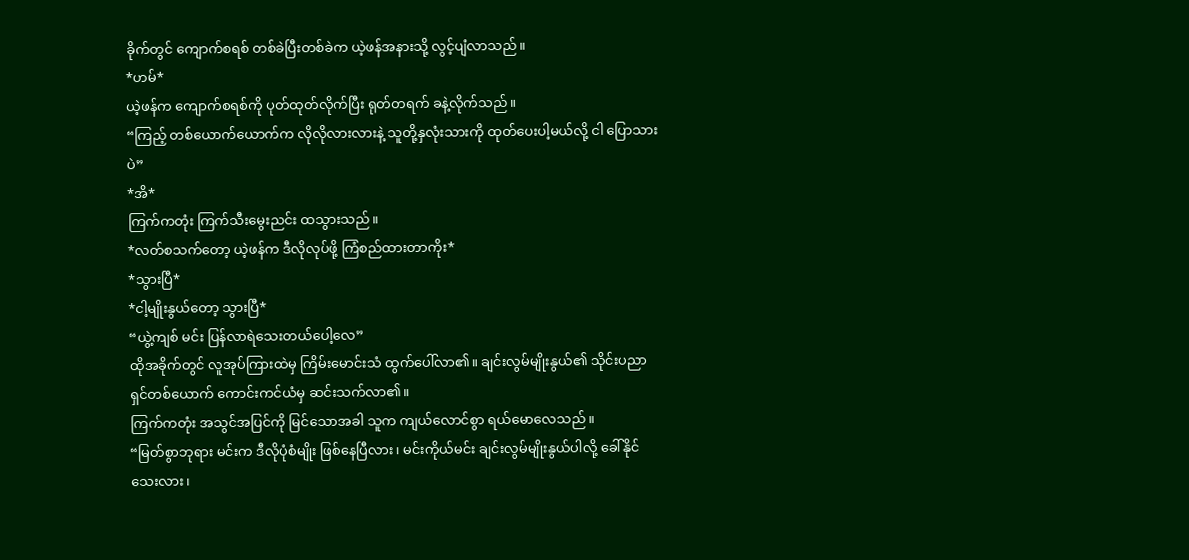ခိုက်တွင် ကျောက်စရစ် တစ်ခဲပြီးတစ်ခဲက ယဲ့ဖန်အနားသို့ လွင့်ပျံလာသည်။
*ဟမ်*
ယဲ့ဖန်က ကျောက်စရစ်ကို ပုတ်ထုတ်လိုက်ပြီး ရုတ်တရက် ခနဲ့လိုက်သည်။
“ကြည့် တစ်ယောက်ယောက်က လိုလိုလားလားနဲ့ သူတို့နှလုံးသားကို ထုတ်ပေးပါ့မယ်လို့ ငါ ပြောသားပဲ”
*အိ*
ကြက်ကတုံး ကြက်သီးမွေးညင်း ထသွားသည်။
*လတ်စသက်တော့ ယဲ့ဖန်က ဒီလိုလုပ်ဖို့ ကြံစည်ထားတာကိုး*
*သွားပြီ*
*ငါ့မျိုးနွယ်တော့ သွားပြီ*
“ယွဲ့ကျစ် မင်း ပြန်လာရဲသေးတယ်ပေါ့လေ”
ထိုအခိုက်တွင် လူအုပ်ကြားထဲမှ ကြိမ်းမောင်းသံ ထွက်ပေါ်လာ၏။ ချင်းလွမ်မျိုးနွယ်၏ သိုင်းပညာရှင်တစ်ယောက် ကောင်းကင်ယံမှ ဆင်းသက်လာ၏။
ကြက်ကတုံး အသွင်အပြင်ကို မြင်သောအခါ သူက ကျယ်လောင်စွာ ရယ်မောလေသည်။
“မြတ်စွာဘုရား မင်းက ဒီလိုပုံစံမျိုး ဖြစ်နေပြီလား၊ မင်းကိုယ်မင်း ချင်းလွမ်မျိုးနွယ်ပါလို့ ခေါ်နိုင်သေးလား၊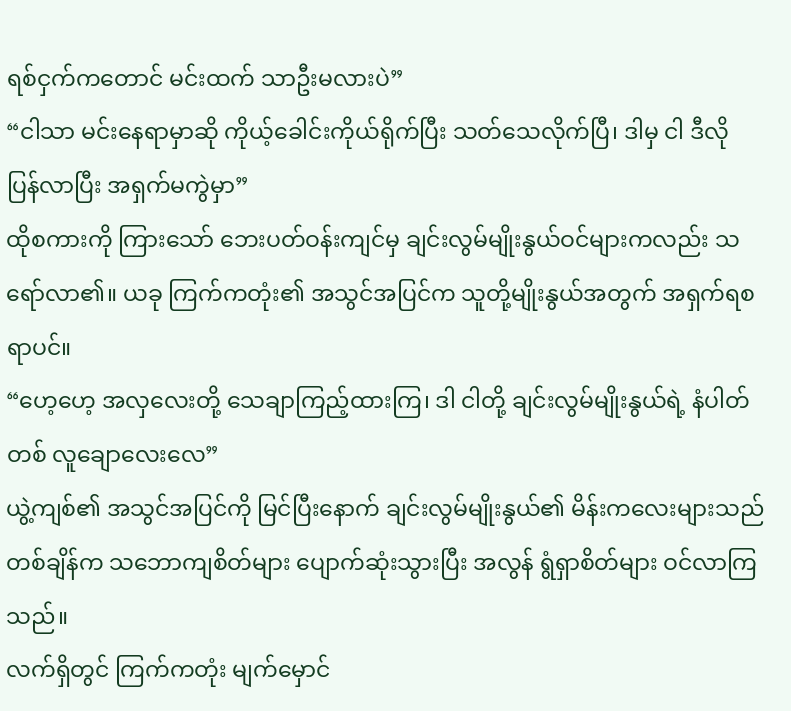ရစ်ငှက်ကတောင် မင်းထက် သာဦးမလားပဲ”
“ငါသာ မင်းနေရာမှာဆို ကိုယ့်ခေါင်းကိုယ်ရိုက်ပြီး သတ်သေလိုက်ပြီ၊ ဒါမှ ငါ ဒီလို ပြန်လာပြီး အရှက်မကွဲမှာ”
ထိုစကားကို ကြားသော် ဘေးပတ်ဝန်းကျင်မှ ချင်းလွမ်မျိုးနွယ်ဝင်များကလည်း သရော်လာ၏။ ယခု ကြက်ကတုံး၏ အသွင်အပြင်က သူတို့မျိုးနွယ်အတွက် အရှက်ရစရာပင်။
“ဟေ့ဟေ့ အလှလေးတို့ သေချာကြည့်ထားကြ၊ ဒါ ငါတို့ ချင်းလွမ်မျိုးနွယ်ရဲ့ နံပါတ်တစ် လူချောလေးလေ”
ယွဲ့ကျစ်၏ အသွင်အပြင်ကို မြင်ပြီးနောက် ချင်းလွမ်မျိုးနွယ်၏ မိန်းကလေးများသည် တစ်ချိန်က သဘောကျစိတ်များ ပျောက်ဆုံးသွားပြီး အလွန် ရွံရှာစိတ်များ ဝင်လာကြသည်။
လက်ရှိတွင် ကြက်ကတုံး မျက်မှောင်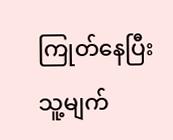ကြုတ်နေပြီး သူ့မျက်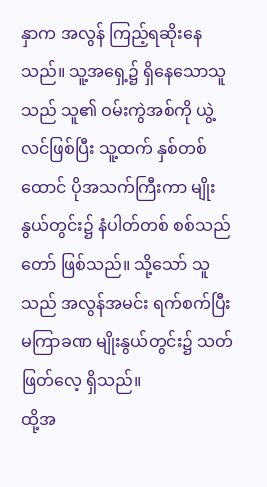နှာက အလွန် ကြည့်ရဆိုးနေသည်။ သူ့အရှေ့၌ ရှိနေသောသူသည် သူ၏ ဝမ်းကွဲအစ်ကို ယွဲ့လင်ဖြစ်ပြီး သူ့ထက် နှစ်တစ်ထောင် ပိုအသက်ကြီးကာ မျိုးနွယ်တွင်း၌ နံပါတ်တစ် စစ်သည်တော် ဖြစ်သည်။ သို့သော် သူသည် အလွန်အမင်း ရက်စက်ပြီး မကြာခဏ မျိုးနွယ်တွင်း၌ သတ်ဖြတ်လေ့ ရှိသည်။
ထို့အ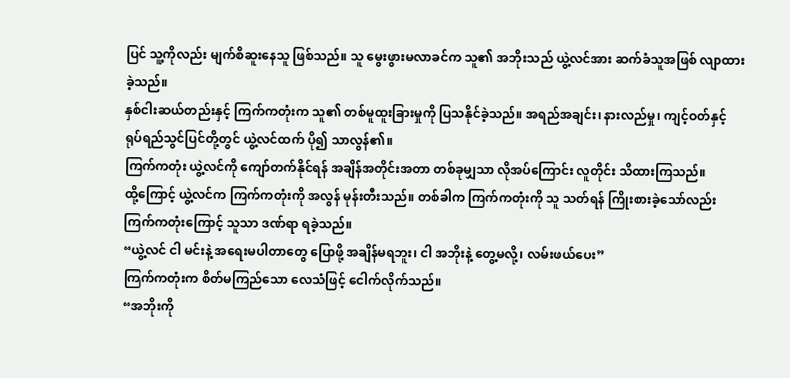ပြင် သူ့ကိုလည်း မျက်စိဆူးနေသူ ဖြစ်သည်။ သူ မွေးဖွားမလာခင်က သူ၏ အဘိုးသည် ယွဲ့လင်အား ဆက်ခံသူအဖြစ် လျာထားခဲ့သည်။
နှစ်ငါးဆယ်တည်းနှင့် ကြက်ကတုံးက သူ၏ တစ်မူထူးခြားမှုကို ပြသနိုင်ခဲ့သည်။ အရည်အချင်း၊ နားလည်မှု၊ ကျင့်ဝတ်နှင့် ရုပ်ရည်သွင်ပြင်တို့တွင် ယွဲ့လင်ထက် ပို၍ သာလွန်၏။
ကြက်ကတုံး ယွဲ့လင်ကို ကျော်တက်နိုင်ရန် အချိန်အတိုင်းအတာ တစ်ခုမျှသာ လိုအပ်ကြောင်း လူတိုင်း သိထားကြသည်။
ထို့ကြောင့် ယွဲ့လင်က ကြက်ကတုံးကို အလွန် မုန်းတီးသည်။ တစ်ခါက ကြက်ကတုံးကို သူ သတ်ရန် ကြိုးစားခဲ့သော်လည်း ကြက်ကတုံးကြောင့် သူသာ ဒဏ်ရာ ရခဲ့သည်။
“ယွဲ့လင် ငါ မင်းနဲ့ အရေးမပါတာတွေ ပြောဖို့ အချိန်မရဘူး၊ ငါ အဘိုးနဲ့ တွေ့မလို့၊ လမ်းဖယ်ပေး”
ကြက်ကတုံးက စိတ်မကြည်သော လေသံဖြင့် ငေါက်လိုက်သည်။
“အဘိုးကို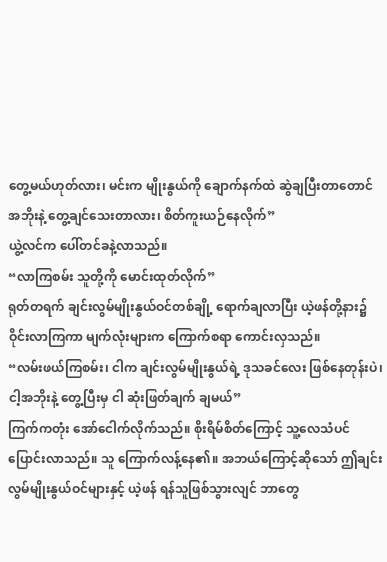တွေ့မယ်ဟုတ်လား၊ မင်းက မျိုးနွယ်ကို ချောက်နက်ထဲ ဆွဲချပြီးတာတောင် အဘိုးနဲ့ တွေ့ချင်သေးတာလား၊ စိတ်ကူးယဉ်နေလိုက်”
ယွဲ့လင်က ပေါ်တင်ခနဲ့လာသည်။
“လာကြစမ်း သူတို့ကို မောင်းထုတ်လိုက်”
ရုတ်တရက် ချင်းလွမ်မျိုးနွယ်ဝင်တစ်ချို့ ရောက်ချလာပြီး ယဲ့ဖန်တို့နား၌ ဝိုင်းလာကြကာ မျက်လုံးများက ကြောက်စရာ ကောင်းလှသည်။
“လမ်းဖယ်ကြစမ်း၊ ငါက ချင်းလွမ်မျိုးနွယ်ရဲ့ ဒုသခင်လေး ဖြစ်နေတုန်းပဲ၊ ငါ့အဘိုးနဲ့ တွေ့ပြီးမှ ငါ ဆုံးဖြတ်ချက် ချမယ်”
ကြက်ကတုံး အော်ငေါက်လိုက်သည်။ စိုးရိမ်စိတ်ကြောင့် သူ့လေသံပင် ပြောင်းလာသည်။ သူ ကြောက်လန့်နေ၏။ အဘယ်ကြောင့်ဆိုသော် ဤချင်းလွမ်မျိုးနွယ်ဝင်များနှင့် ယဲ့ဖန် ရန်သူဖြစ်သွားလျင် ဘာတွေ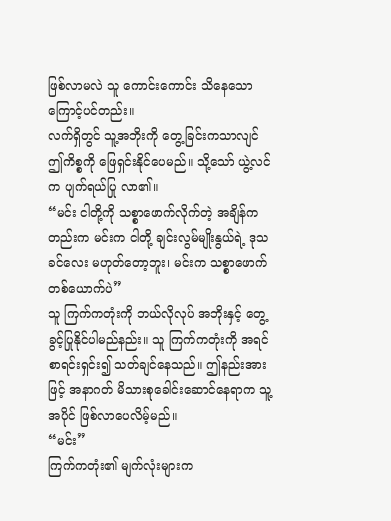ဖြစ်လာမလဲ သူ ကောင်းကောင်း သိနေသောကြောင့်ပင်တည်း။
လက်ရှိတွင် သူ့အဘိုးကို တွေ့ခြင်းကသာလျင် ဤကိစ္စကို ဖြေရှင်းနိုင်ပေမည်။ သို့သော် ယွဲ့လင်က ပျက်ရယ်ပြု လာ၏။
“မင်း ငါတို့ကို သစ္စာဖောက်လိုက်တဲ့ အချိန်ကတည်းက မင်းက ငါတို့ ချင်းလွမ်မျိုးနွယ်ရဲ့ ဒုသခင်လေး မဟုတ်တော့ဘူး၊ မင်းက သစ္စာဖောက်တစ်ယောက်ပဲ”
သူ ကြက်ကတုံးကို ဘယ်လိုလုပ် အဘိုးနှင့် တွေ့ခွင့်ပြုနိုင်ပါမည်နည်း။ သူ ကြက်ကတုံးကို အရင်စာရင်းရှင်း၍ သတ်ချင်နေသည်။ ဤနည်းအားဖြင့် အနာဂတ် မိသားစုခေါင်းဆောင်နေရာက သူ့အပိုင် ဖြစ်လာပေလိမ့်မည်။
“မင်း”
ကြက်ကတုံး၏ မျက်လုံးများက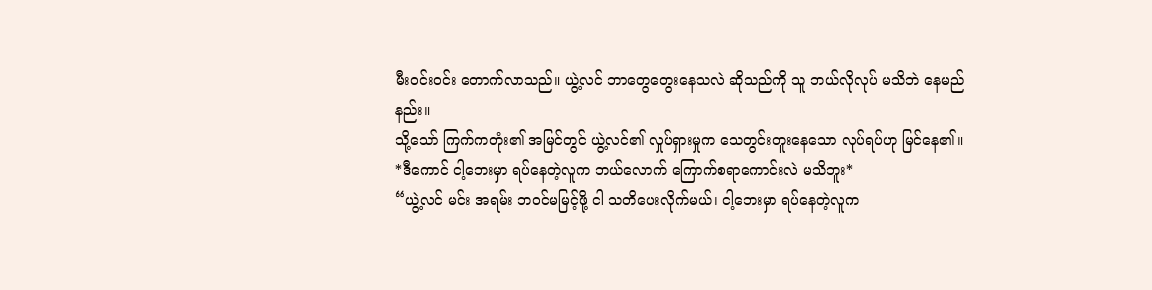မီးဝင်းဝင်း တောက်လာသည်။ ယွဲ့လင် ဘာတွေတွေးနေသလဲ ဆိုသည်ကို သူ ဘယ်လိုလုပ် မသိဘဲ နေမည်နည်း။
သို့သော် ကြက်ကတုံး၏ အမြင်တွင် ယွဲ့လင်၏ လှုပ်ရှားမှုက သေတွင်းတူးနေသော လုပ်ရပ်ဟု မြင်နေ၏။
*ဒီကောင် ငါ့ဘေးမှာ ရပ်နေတဲ့လူက ဘယ်လောက် ကြောက်စရာကောင်းလဲ မသိဘူး*
“ယွဲ့လင် မင်း အရမ်း ဘဝင်မမြင့်ဖို့ ငါ သတိပေးလိုက်မယ်၊ ငါ့ဘေးမှာ ရပ်နေတဲ့လူက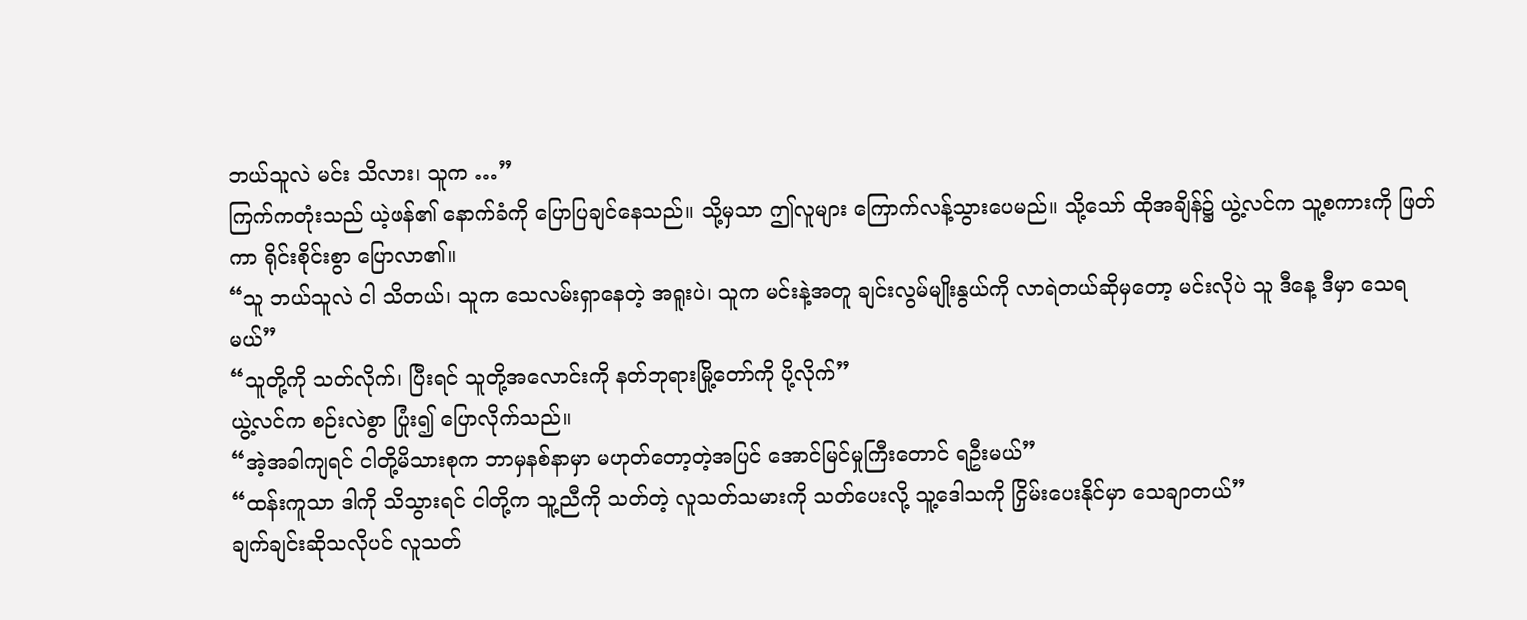ဘယ်သူလဲ မင်း သိလား၊ သူက …”
ကြက်ကတုံးသည် ယဲ့ဖန်၏ နောက်ခံကို ပြောပြချင်နေသည်။ သို့မှသာ ဤလူများ ကြောက်လန့်သွားပေမည်။ သို့သော် ထိုအချိန်၌ ယွဲ့လင်က သူ့စကားကို ဖြတ်ကာ ရိုင်းစိုင်းစွာ ပြောလာ၏။
“သူ ဘယ်သူလဲ ငါ သိတယ်၊ သူက သေလမ်းရှာနေတဲ့ အရူးပဲ၊ သူက မင်းနဲ့အတူ ချင်းလွမ်မျိုးနွယ်ကို လာရဲတယ်ဆိုမှတော့ မင်းလိုပဲ သူ ဒီနေ့ ဒီမှာ သေရမယ်”
“သူတို့ကို သတ်လိုက်၊ ပြီးရင် သူတို့အလောင်းကို နတ်ဘုရားမြို့တော်ကို ပို့လိုက်”
ယွဲ့လင်က စဉ်းလဲစွာ ပြုံး၍ ပြောလိုက်သည်။
“အဲ့အခါကျရင် ငါတို့မိသားစုက ဘာမှနစ်နာမှာ မဟုတ်တော့တဲ့အပြင် အောင်မြင်မှုကြီးတောင် ရဦးမယ်”
“ထန်းကူသာ ဒါကို သိသွားရင် ငါတို့က သူ့ညီကို သတ်တဲ့ လူသတ်သမားကို သတ်ပေးလို့ သူ့ဒေါသကို ငြှိမ်းပေးနိုင်မှာ သေချာတယ်”
ချက်ချင်းဆိုသလိုပင် လူသတ်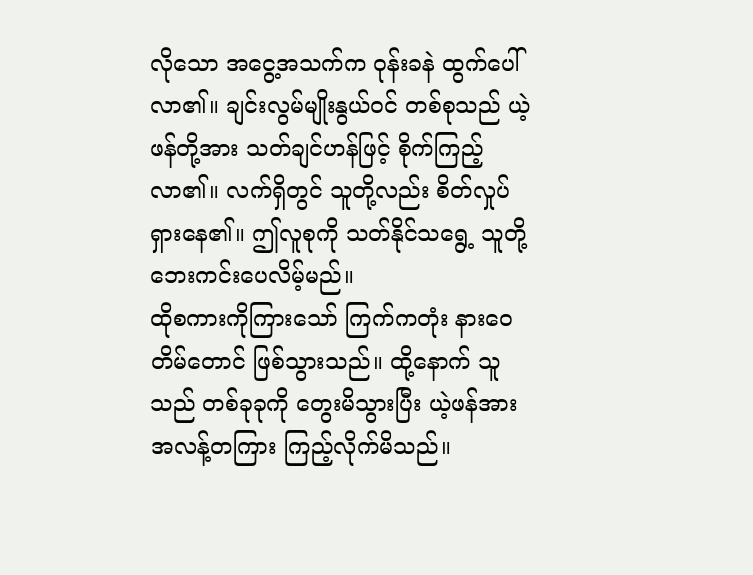လိုသော အငွေ့အသက်က ဝုန်းခနဲ ထွက်ပေါ်လာ၏။ ချင်းလွမ်မျိုးနွယ်ဝင် တစ်စုသည် ယဲ့ဖန်တို့အား သတ်ချင်ဟန်ဖြင့် စိုက်ကြည့်လာ၏။ လက်ရှိတွင် သူတို့လည်း စိတ်လှုပ်ရှားနေ၏။ ဤလူစုကို သတ်နိုင်သရွေ့ သူတို့ ဘေးကင်းပေလိမ့်မည်။
ထိုစကားကိုကြားသော် ကြက်ကတုံး နားဝေတိမ်တောင် ဖြစ်သွားသည်။ ထို့နောက် သူသည် တစ်ခုခုကို တွေးမိသွားပြီး ယဲ့ဖန်အား အလန့်တကြား ကြည့်လိုက်မိသည်။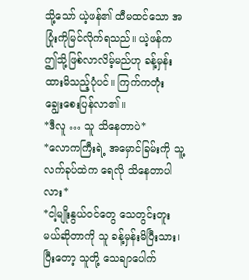သို့သော် ယဲ့ဖန်၏ ထီမထင်သော အပြုံးကိုမြင်လိုက်ရသည်။ ယဲ့ဖန်က ဤသို့ဖြစ်လာလိမ့်မည်ဟု ခန့်မှန်းထားမိသည့်ပုံပင်။ ကြက်ကတုံး ချွေးစေးပြန်လာ၏။
*ဒီလူ … သူ သိနေတာပဲ*
*လောကကြီးရဲ့ အမှောင်ခြမ်းကို သူ့လက်ခုပ်ထဲက ရေလို သိနေတာပါလား*
*ငါ့မျိုးနွယ်ဝင်တွေ သေတွင်းတူးမယ်ဆိုတာကို သူ ခန့်မှန်းမိပြီးသား၊ ပြီးတော့ သူတို့ သေချာပေါက်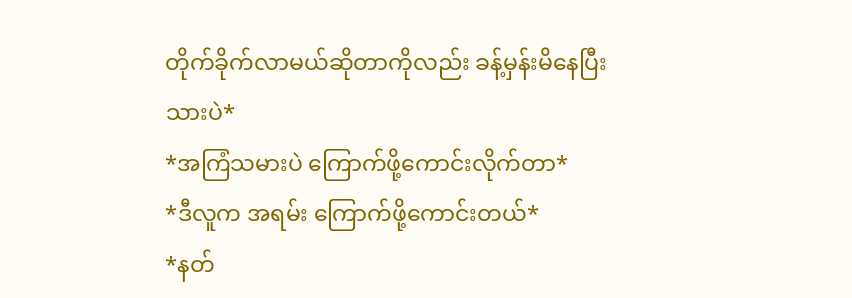တိုက်ခိုက်လာမယ်ဆိုတာကိုလည်း ခန့်မှန်းမိနေပြီးသားပဲ*
*အကြံသမားပဲ ကြောက်ဖို့ကောင်းလိုက်တာ*
*ဒီလူက အရမ်း ကြောက်ဖို့ကောင်းတယ်*
*နတ်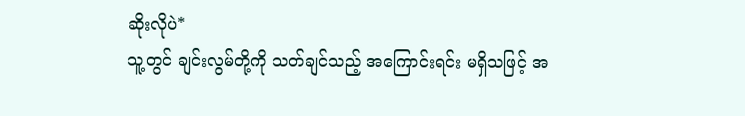ဆိုးလိုပဲ*
သူ့တွင် ချင်းလွမ်တို့ကို သတ်ချင်သည့် အကြောင်းရင်း မရှိသဖြင့် အ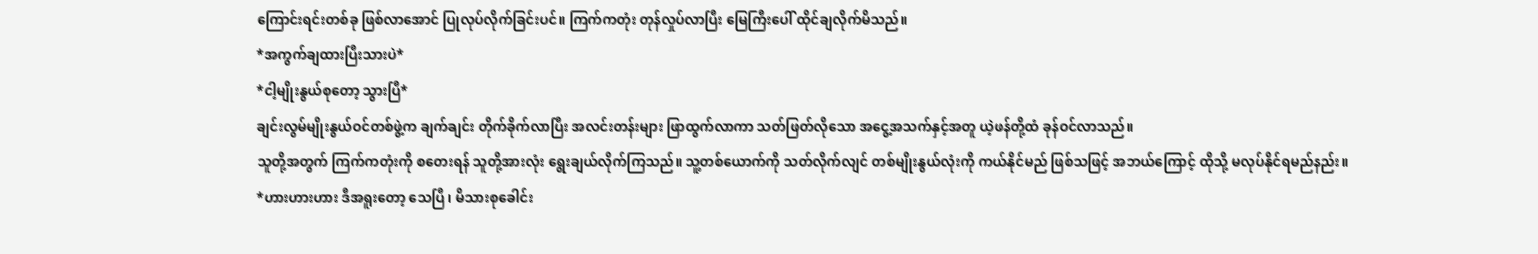ကြောင်းရင်းတစ်ခု ဖြစ်လာအောင် ပြုလုပ်လိုက်ခြင်းပင်။ ကြက်ကတုံး တုန်လှုပ်လာပြီး မြေကြီးပေါ် ထိုင်ချလိုက်မိသည်။
*အကွက်ချထားပြီးသားပဲ*
*ငါ့မျိုးနွယ်စုတော့ သွားပြီ*
ချင်းလွမ်မျိုးနွယ်ဝင်တစ်ဖွဲ့က ချက်ချင်း တိုက်ခိုက်လာပြီး အလင်းတန်းများ ဖြာထွက်လာကာ သတ်ဖြတ်လိုသော အငွေ့အသက်နှင့်အတူ ယဲ့ဖန်တို့ထံ ခုန်ဝင်လာသည်။
သူတို့အတွက် ကြက်ကတုံးကို စတေးရန် သူတို့အားလုံး ရွေးချယ်လိုက်ကြသည်။ သူ့တစ်ယောက်ကို သတ်လိုက်လျင် တစ်မျိုးနွယ်လုံးကို ကယ်နိုင်မည် ဖြစ်သဖြင့် အဘယ်ကြောင့် ထိုသို့ မလုပ်နိုင်ရမည်နည်း။
*ဟားဟားဟား ဒီအရူးတော့ သေပြီ၊ မိသားစုခေါင်း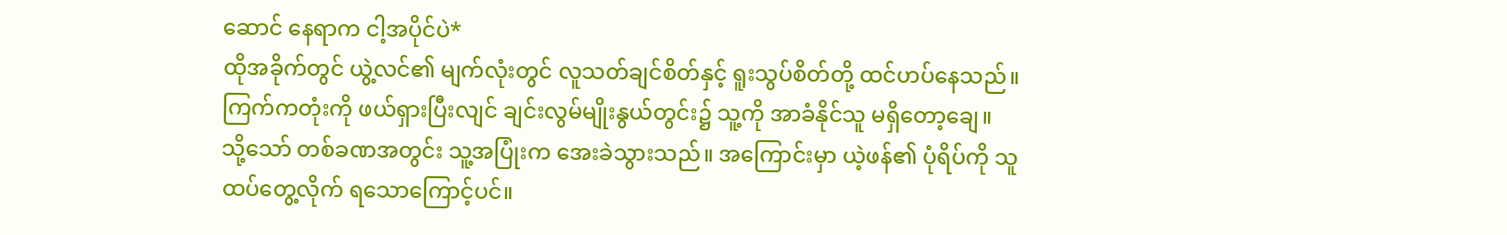ဆောင် နေရာက ငါ့အပိုင်ပဲ*
ထိုအခိုက်တွင် ယွဲ့လင်၏ မျက်လုံးတွင် လူသတ်ချင်စိတ်နှင့် ရူးသွပ်စိတ်တို့ ထင်ဟပ်နေသည်။ ကြက်ကတုံးကို ဖယ်ရှားပြီးလျင် ချင်းလွမ်မျိုးနွယ်တွင်း၌ သူ့ကို အာခံနိုင်သူ မရှိတော့ချေ။
သို့သော် တစ်ခဏအတွင်း သူ့အပြုံးက အေးခဲသွားသည်။ အကြောင်းမှာ ယဲ့ဖန်၏ ပုံရိပ်ကို သူ ထပ်တွေ့လိုက် ရသောကြောင့်ပင်။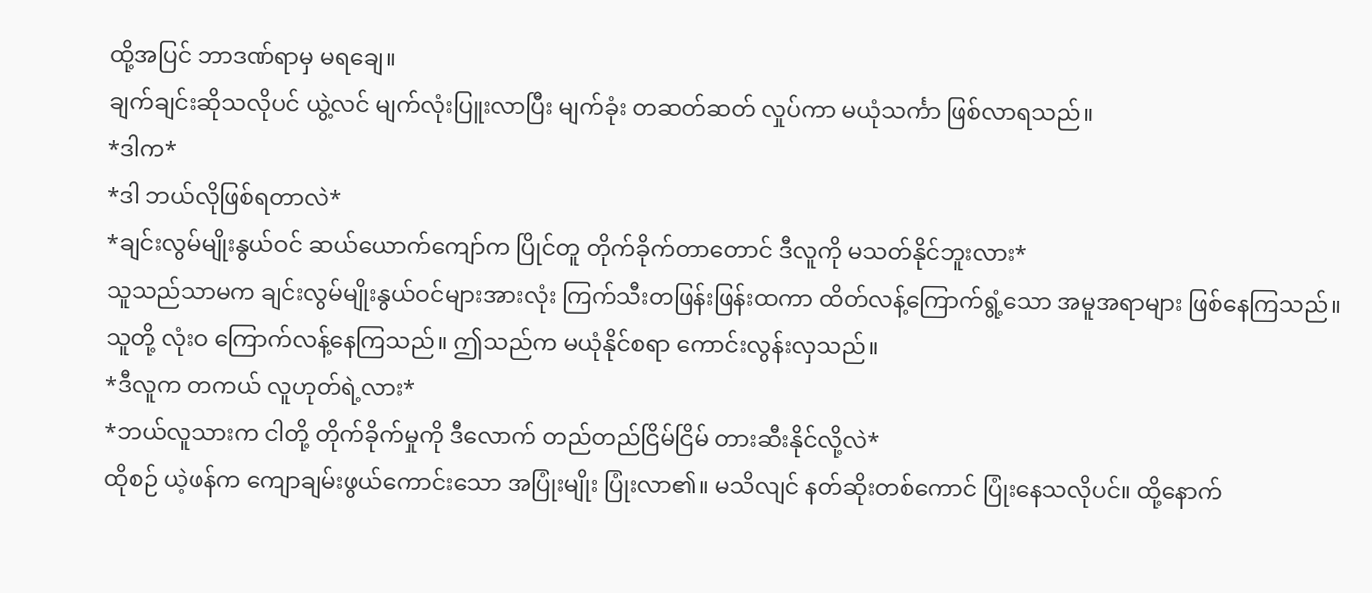ထို့အပြင် ဘာဒဏ်ရာမှ မရချေ။
ချက်ချင်းဆိုသလိုပင် ယွဲ့လင် မျက်လုံးပြူးလာပြီး မျက်ခုံး တဆတ်ဆတ် လှုပ်ကာ မယုံသင်္ကာ ဖြစ်လာရသည်။
*ဒါက*
*ဒါ ဘယ်လိုဖြစ်ရတာလဲ*
*ချင်းလွမ်မျိုးနွယ်ဝင် ဆယ်ယောက်ကျော်က ပြိုင်တူ တိုက်ခိုက်တာတောင် ဒီလူကို မသတ်နိုင်ဘူးလား*
သူသည်သာမက ချင်းလွမ်မျိုးနွယ်ဝင်များအားလုံး ကြက်သီးတဖြန်းဖြန်းထကာ ထိတ်လန့်ကြောက်ရွံ့သော အမူအရာများ ဖြစ်နေကြသည်။ သူတို့ လုံးဝ ကြောက်လန့်နေကြသည်။ ဤသည်က မယုံနိုင်စရာ ကောင်းလွန်းလှသည်။
*ဒီလူက တကယ် လူဟုတ်ရဲ့လား*
*ဘယ်လူသားက ငါတို့ တိုက်ခိုက်မှုကို ဒီလောက် တည်တည်ငြိမ်ငြိမ် တားဆီးနိုင်လို့လဲ*
ထိုစဉ် ယဲ့ဖန်က ကျောချမ်းဖွယ်ကောင်းသော အပြုံးမျိုး ပြုံးလာ၏။ မသိလျင် နတ်ဆိုးတစ်ကောင် ပြုံးနေသလိုပင်။ ထို့နောက်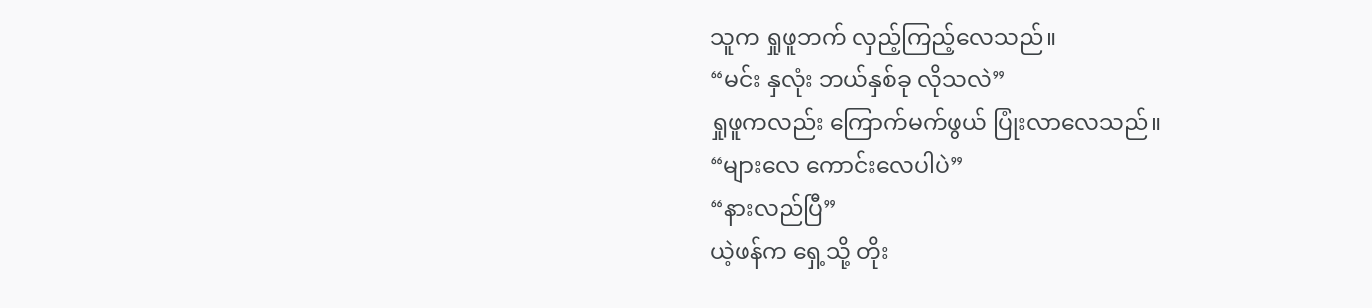သူက ရှုဖူဘက် လှည့်ကြည့်လေသည်။
“မင်း နှလုံး ဘယ်နှစ်ခု လိုသလဲ”
ရှုဖူကလည်း ကြောက်မက်ဖွယ် ပြုံးလာလေသည်။
“များလေ ကောင်းလေပါပဲ”
“နားလည်ပြီ”
ယဲ့ဖန်က ရှေ့သို့ တိုး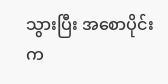သွားပြီး အစောပိုင်းက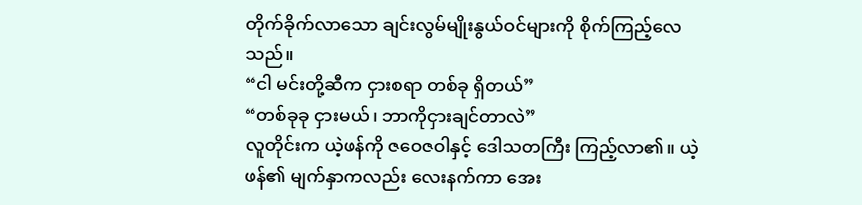တိုက်ခိုက်လာသော ချင်းလွမ်မျိုးနွယ်ဝင်များကို စိုက်ကြည့်လေသည်။
“ငါ မင်းတို့ဆီက ငှားစရာ တစ်ခု ရှိတယ်”
“တစ်ခုခု ငှားမယ်၊ ဘာကိုငှားချင်တာလဲ”
လူတိုင်းက ယဲ့ဖန်ကို ဇဝေဇဝါနှင့် ဒေါသတကြီး ကြည့်လာ၏။ ယဲ့ဖန်၏ မျက်နှာကလည်း လေးနက်ကာ အေး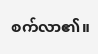စက်လာ၏။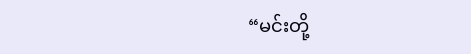“မင်းတို့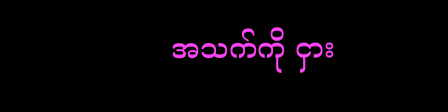အသက်ကို ငှား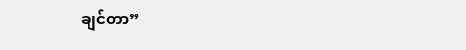ချင်တာ”